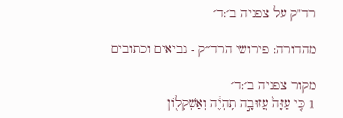רד"ק על צפניה ב׳:ד׳

מהדורה: פירושי הרד״ק - נביאים וכתובים

מקור צפניה ב׳:ד׳
1 כִּ֤י עַזָּה֙ עֲזוּבָ֣ה תִֽהְיֶ֔ה וְאַשְׁקְל֖וֹן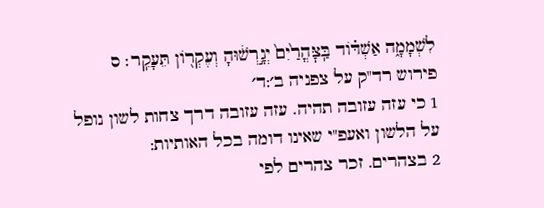לִשְׁמָמָ֑ה אַשְׁדּ֗וֹד בַּֽצׇּהֳרַ֙יִם֙ יְגָ֣רְשׁ֔וּהָ וְעֶקְר֖וֹן תֵּעָקֵֽר׃ ס
פירוש רד"ק על צפניה ב׳:ד׳
1 כי עזה עזובה תהיה. עזה עזובה דרך צחות לשון נופל על הלשון ואעפ"י שאינו דומה בכל האותיות:
2 בצהרים. זכר צהרים לפי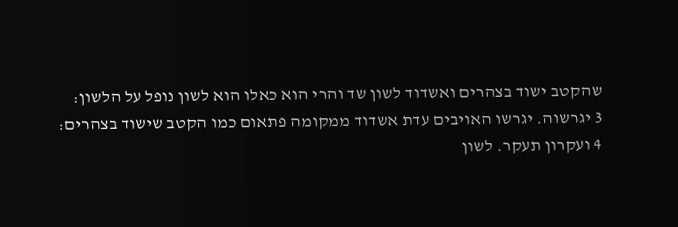שהקטב ישוד בצהרים ואשדוד לשון שד והרי הוא כאלו הוא לשון נופל על הלשון:
3 יגרשוה. יגרשו האויבים עדת אשדוד ממקומה פתאום כמו הקטב שישוד בצהרים:
4 ועקרון תעקר. לשון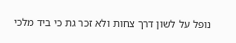נופל על לשון דרך צחות ולא זכר גת כי ביד מלכי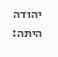יהודה היתה: